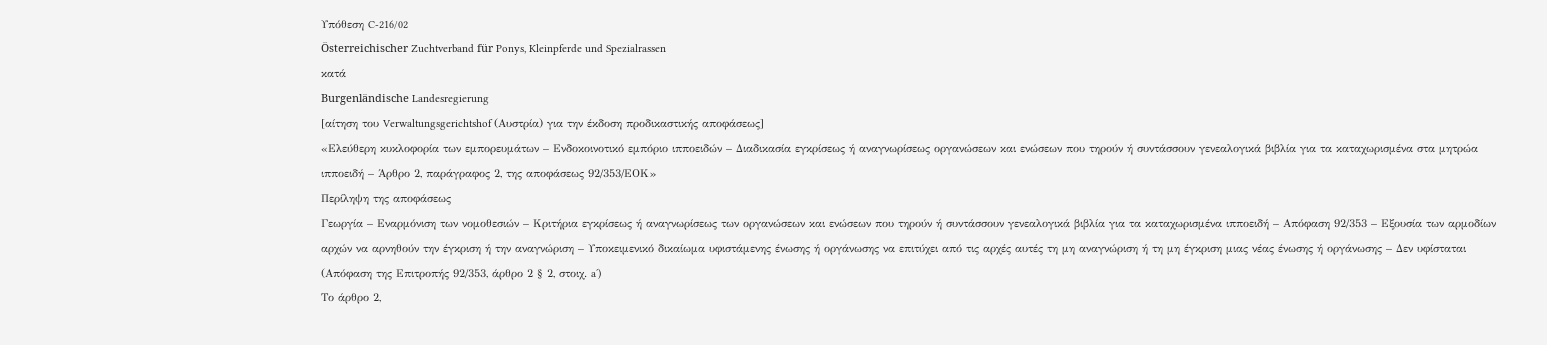Υπόθεση C-216/02
Österreichischer Zuchtverband für Ponys, Kleinpferde und Spezialrassen
κατά
Burgenländische Landesregierung
[αίτηση του Verwaltungsgerichtshof (Αυστρία) για την έκδοση προδικαστικής αποφάσεως]
«Ελεύθερη κυκλοφορία των εμπορευμάτων – Ενδοκοινοτικό εμπόριο ιπποειδών – Διαδικασία εγκρίσεως ή αναγνωρίσεως οργανώσεων και ενώσεων που τηρούν ή συντάσσουν γενεαλογικά βιβλία για τα καταχωρισμένα στα μητρώα ιπποειδή – Άρθρο 2, παράγραφος 2, της αποφάσεως 92/353/ΕΟΚ»
Περίληψη της αποφάσεως
Γεωργία – Εναρμόνιση των νομοθεσιών – Κριτήρια εγκρίσεως ή αναγνωρίσεως των οργανώσεων και ενώσεων που τηρούν ή συντάσσουν γενεαλογικά βιβλία για τα καταχωρισμένα ιπποειδή – Απόφαση 92/353 – Εξουσία των αρμοδίων αρχών να αρνηθούν την έγκριση ή την αναγνώριση – Υποκειμενικό δικαίωμα υφιστάμενης ένωσης ή οργάνωσης να επιτύχει από τις αρχές αυτές τη μη αναγνώριση ή τη μη έγκριση μιας νέας ένωσης ή οργάνωσης – Δεν υφίσταται
(Απόφαση της Επιτροπής 92/353, άρθρο 2 § 2, στοιχ. a΄)
Το άρθρο 2,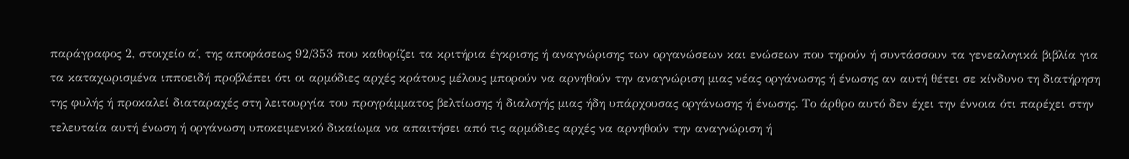παράγραφος 2, στοιχείο α΄, της αποφάσεως 92/353 που καθορίζει τα κριτήρια έγκρισης ή αναγνώρισης των οργανώσεων και ενώσεων που τηρούν ή συντάσσουν τα γενεαλογικά βιβλία για τα καταχωρισμένα ιπποειδή προβλέπει ότι οι αρμόδιες αρχές κράτους μέλους μπορούν να αρνηθούν την αναγνώριση μιας νέας οργάνωσης ή ένωσης αν αυτή θέτει σε κίνδυνο τη διατήρηση της φυλής ή προκαλεί διαταραχές στη λειτουργία του προγράμματος βελτίωσης ή διαλογής μιας ήδη υπάρχουσας οργάνωσης ή ένωσης. Το άρθρο αυτό δεν έχει την έννοια ότι παρέχει στην τελευταία αυτή ένωση ή οργάνωση υποκειμενικό δικαίωμα να απαιτήσει από τις αρμόδιες αρχές να αρνηθούν την αναγνώριση ή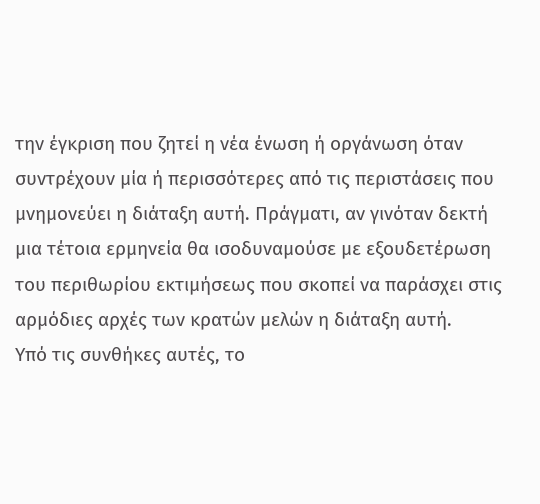την έγκριση που ζητεί η νέα ένωση ή οργάνωση όταν συντρέχουν μία ή περισσότερες από τις περιστάσεις που μνημονεύει η διάταξη αυτή. Πράγματι, αν γινόταν δεκτή μια τέτοια ερμηνεία θα ισοδυναμούσε με εξουδετέρωση του περιθωρίου εκτιμήσεως που σκοπεί να παράσχει στις αρμόδιες αρχές των κρατών μελών η διάταξη αυτή.
Υπό τις συνθήκες αυτές, το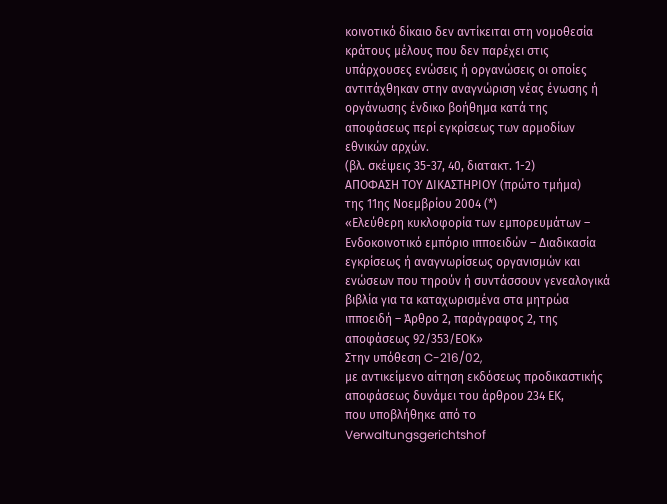κοινοτικό δίκαιο δεν αντίκειται στη νομοθεσία κράτους μέλους που δεν παρέχει στις υπάρχουσες ενώσεις ή οργανώσεις οι οποίες αντιτάχθηκαν στην αναγνώριση νέας ένωσης ή οργάνωσης ένδικο βοήθημα κατά της αποφάσεως περί εγκρίσεως των αρμοδίων εθνικών αρχών.
(βλ. σκέψεις 35-37, 40, διατακτ. 1-2)
ΑΠΟΦΑΣΗ ΤΟΥ ΔΙΚΑΣΤΗΡΙΟΥ (πρώτο τμήμα)
της 11ης Νοεμβρίου 2004 (*)
«Ελεύθερη κυκλοφορία των εμπορευμάτων – Ενδοκοινοτικό εμπόριο ιπποειδών – Διαδικασία εγκρίσεως ή αναγνωρίσεως οργανισμών και ενώσεων που τηρούν ή συντάσσουν γενεαλογικά βιβλία για τα καταχωρισμένα στα μητρώα ιπποειδή – Άρθρο 2, παράγραφος 2, της αποφάσεως 92/353/ΕΟΚ»
Στην υπόθεση C-216/02,
με αντικείμενο αίτηση εκδόσεως προδικαστικής αποφάσεως δυνάμει του άρθρου 234 ΕΚ,
που υποβλήθηκε από το Verwaltungsgerichtshof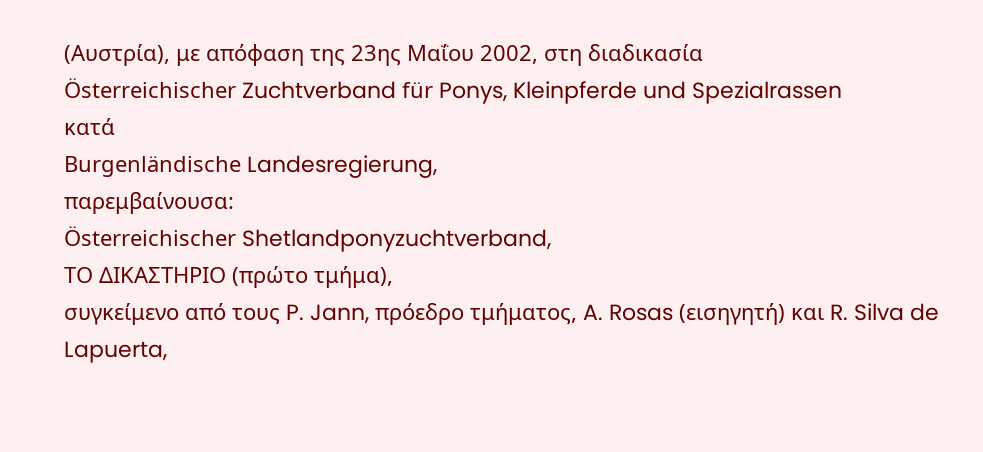(Αυστρία), με απόφαση της 23ης Μαΐου 2002, στη διαδικασία
Österreichischer Zuchtverband für Ponys, Kleinpferde und Spezialrassen
κατά
Burgenländische Landesregierung,
παρεμβαίνουσα:
Österreichischer Shetlandponyzuchtverband,
ΤΟ ΔΙΚΑΣΤΗΡΙΟ (πρώτο τμήμα),
συγκείμενο από τους P. Jann, πρόεδρο τμήματος, A. Rosas (εισηγητή) και R. Silva de Lapuerta,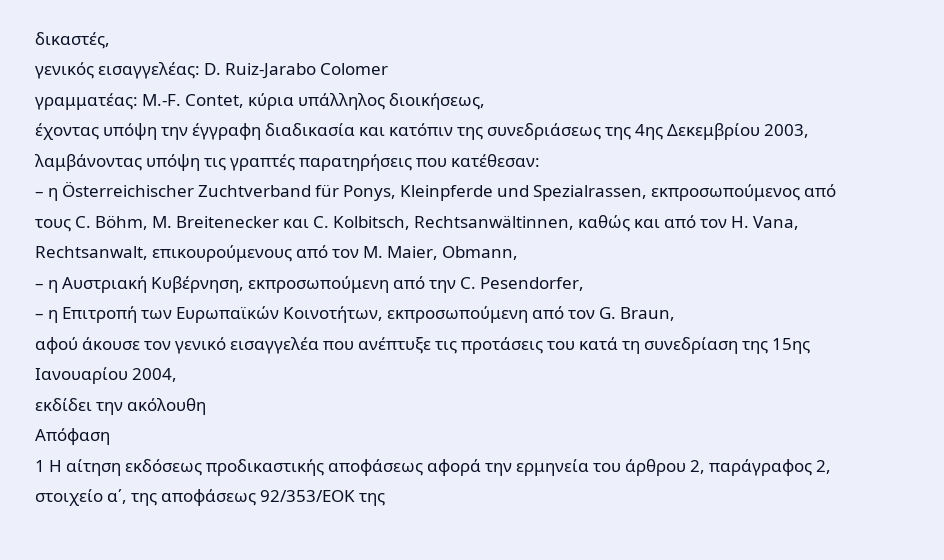δικαστές,
γενικός εισαγγελέας: D. Ruiz-Jarabo Colomer
γραμματέας: M.-F. Contet, κύρια υπάλληλος διοικήσεως,
έχοντας υπόψη την έγγραφη διαδικασία και κατόπιν της συνεδριάσεως της 4ης Δεκεμβρίου 2003,
λαμβάνοντας υπόψη τις γραπτές παρατηρήσεις που κατέθεσαν:
– η Österreichischer Zuchtverband für Ponys, Kleinpferde und Spezialrassen, εκπροσωπούμενος από τους C. Böhm, M. Breitenecker και C. Kolbitsch, Rechtsanwältinnen, καθώς και από τον H. Vana, Rechtsanwalt, επικουρούμενους από τον M. Maier, Obmann,
– η Αυστριακή Κυβέρνηση, εκπροσωπούμενη από την C. Pesendorfer,
– η Επιτροπή των Ευρωπαϊκών Κοινοτήτων, εκπροσωπούμενη από τον G. Braun,
αφού άκουσε τον γενικό εισαγγελέα που ανέπτυξε τις προτάσεις του κατά τη συνεδρίαση της 15ης Ιανουαρίου 2004,
εκδίδει την ακόλουθη
Απόφαση
1 Η αίτηση εκδόσεως προδικαστικής αποφάσεως αφορά την ερμηνεία του άρθρου 2, παράγραφος 2, στοιχείο α΄, της αποφάσεως 92/353/ΕΟΚ της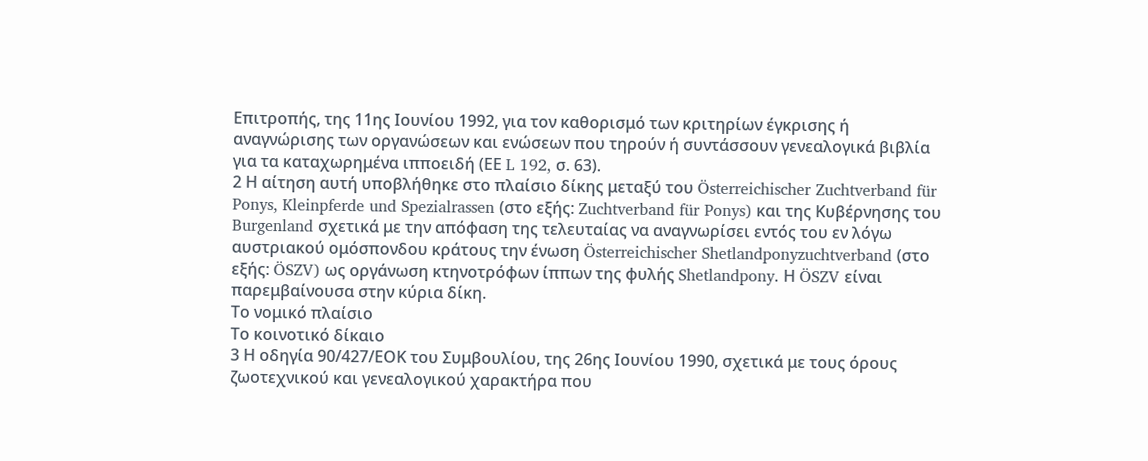Επιτροπής, της 11ης Ιουνίου 1992, για τον καθορισμό των κριτηρίων έγκρισης ή αναγνώρισης των οργανώσεων και ενώσεων που τηρούν ή συντάσσουν γενεαλογικά βιβλία για τα καταχωρημένα ιπποειδή (ΕΕ L 192, σ. 63).
2 Η αίτηση αυτή υποβλήθηκε στο πλαίσιο δίκης μεταξύ του Österreichischer Zuchtverband für Ponys, Kleinpferde und Spezialrassen (στο εξής: Zuchtverband für Ponys) και της Κυβέρνησης του Burgenland σχετικά με την απόφαση της τελευταίας να αναγνωρίσει εντός του εν λόγω αυστριακού ομόσπονδου κράτους την ένωση Österreichischer Shetlandponyzuchtverband (στο εξής: ÖSZV) ως οργάνωση κτηνοτρόφων ίππων της φυλής Shetlandpony. Η ÖSZV είναι παρεμβαίνουσα στην κύρια δίκη.
Το νομικό πλαίσιο
Το κοινοτικό δίκαιο
3 Η οδηγία 90/427/ΕΟΚ του Συμβουλίου, της 26ης Ιουνίου 1990, σχετικά με τους όρους ζωοτεχνικού και γενεαλογικού χαρακτήρα που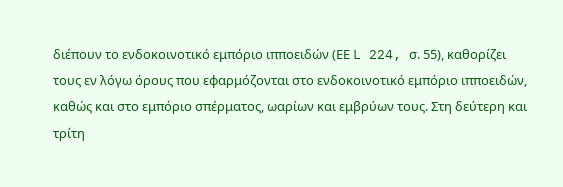διέπουν το ενδοκοινοτικό εμπόριο ιπποειδών (ΕΕ L 224, σ. 55), καθορίζει τους εν λόγω όρους που εφαρμόζονται στο ενδοκοινοτικό εμπόριο ιπποειδών, καθώς και στο εμπόριο σπέρματος, ωαρίων και εμβρύων τους. Στη δεύτερη και τρίτη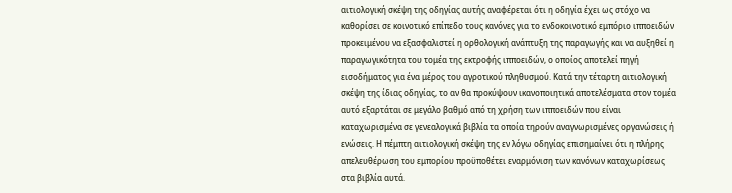αιτιολογική σκέψη της οδηγίας αυτής αναφέρεται ότι η οδηγία έχει ως στόχο να καθορίσει σε κοινοτικό επίπεδο τους κανόνες για το ενδοκοινοτικό εμπόριο ιπποειδών προκειμένου να εξασφαλιστεί η ορθολογική ανάπτυξη της παραγωγής και να αυξηθεί η παραγωγικότητα του τομέα της εκτροφής ιπποειδών, ο οποίος αποτελεί πηγή εισοδήματος για ένα μέρος του αγροτικού πληθυσμού. Κατά την τέταρτη αιτιολογική σκέψη της ίδιας οδηγίας, το αν θα προκύψουν ικανοποιητικά αποτελέσματα στον τομέα αυτό εξαρτάται σε μεγάλο βαθμό από τη χρήση των ιπποειδών που είναι καταχωρισμένα σε γενεαλογικά βιβλία τα οποία τηρούν αναγνωρισμένες οργανώσεις ή ενώσεις. Η πέμπτη αιτιολογική σκέψη της εν λόγω οδηγίας επισημαίνει ότι η πλήρης απελευθέρωση του εμπορίου προϋποθέτει εναρμόνιση των κανόνων καταχωρίσεως στα βιβλία αυτά.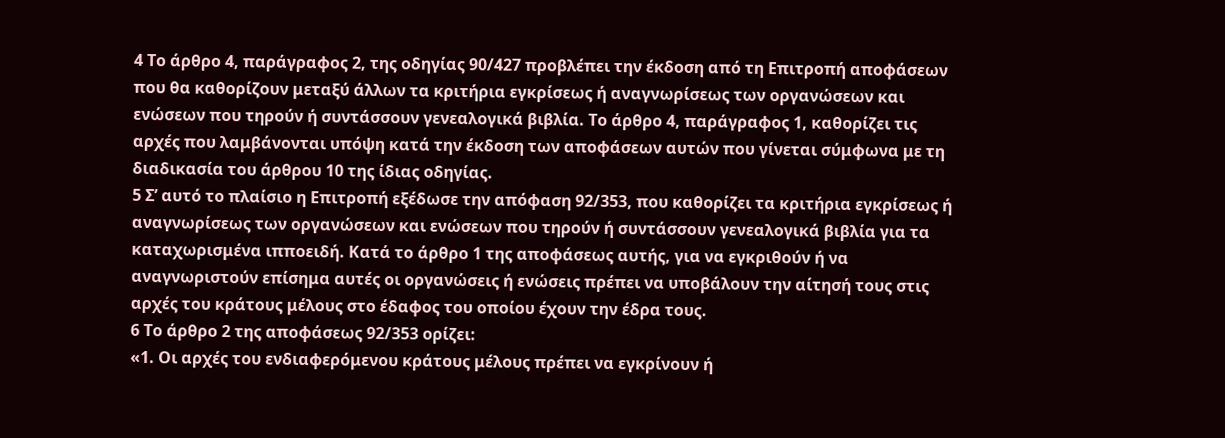4 Το άρθρο 4, παράγραφος 2, της οδηγίας 90/427 προβλέπει την έκδοση από τη Επιτροπή αποφάσεων που θα καθορίζουν μεταξύ άλλων τα κριτήρια εγκρίσεως ή αναγνωρίσεως των οργανώσεων και ενώσεων που τηρούν ή συντάσσουν γενεαλογικά βιβλία. Το άρθρο 4, παράγραφος 1, καθορίζει τις αρχές που λαμβάνονται υπόψη κατά την έκδοση των αποφάσεων αυτών που γίνεται σύμφωνα με τη διαδικασία του άρθρου 10 της ίδιας οδηγίας.
5 Σ’ αυτό το πλαίσιο η Επιτροπή εξέδωσε την απόφαση 92/353, που καθορίζει τα κριτήρια εγκρίσεως ή αναγνωρίσεως των οργανώσεων και ενώσεων που τηρούν ή συντάσσουν γενεαλογικά βιβλία για τα καταχωρισμένα ιπποειδή. Κατά το άρθρο 1 της αποφάσεως αυτής, για να εγκριθούν ή να αναγνωριστούν επίσημα αυτές οι οργανώσεις ή ενώσεις πρέπει να υποβάλουν την αίτησή τους στις αρχές του κράτους μέλους στο έδαφος του οποίου έχουν την έδρα τους.
6 Το άρθρο 2 της αποφάσεως 92/353 ορίζει:
«1. Οι αρχές του ενδιαφερόμενου κράτους μέλους πρέπει να εγκρίνουν ή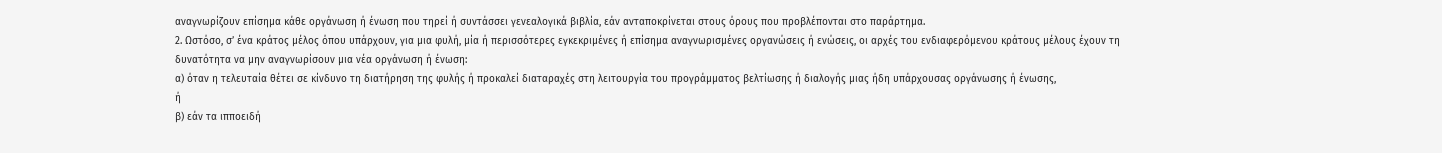αναγνωρίζουν επίσημα κάθε οργάνωση ή ένωση που τηρεί ή συντάσσει γενεαλογικά βιβλία, εάν ανταποκρίνεται στους όρους που προβλέπονται στο παράρτημα.
2. Ωστόσο, σ’ ένα κράτος μέλος όπου υπάρχουν, για μια φυλή, μία ή περισσότερες εγκεκριμένες ή επίσημα αναγνωρισμένες οργανώσεις ή ενώσεις, οι αρχές του ενδιαφερόμενου κράτους μέλους έχουν τη δυνατότητα να μην αναγνωρίσουν μια νέα οργάνωση ή ένωση:
α) όταν η τελευταία θέτει σε κίνδυνο τη διατήρηση της φυλής ή προκαλεί διαταραχές στη λειτουργία του προγράμματος βελτίωσης ή διαλογής μιας ήδη υπάρχουσας οργάνωσης ή ένωσης,
ή
β) εάν τα ιπποειδή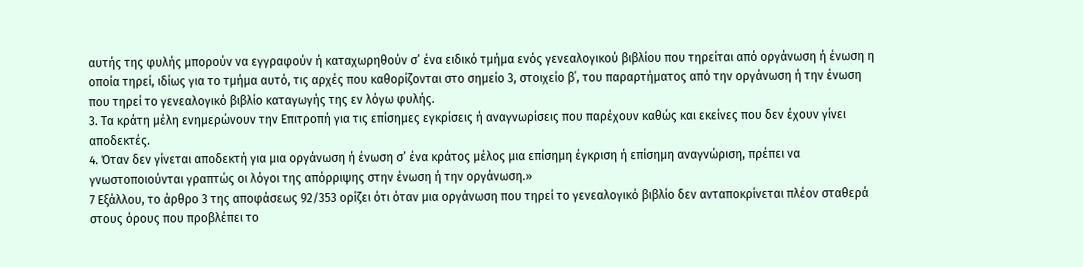αυτής της φυλής μπορούν να εγγραφούν ή καταχωρηθούν σ’ ένα ειδικό τμήμα ενός γενεαλογικού βιβλίου που τηρείται από οργάνωση ή ένωση η οποία τηρεί, ιδίως για το τμήμα αυτό, τις αρχές που καθορίζονται στο σημείο 3, στοιχείο β΄, του παραρτήματος από την οργάνωση ή την ένωση που τηρεί το γενεαλογικό βιβλίο καταγωγής της εν λόγω φυλής.
3. Τα κράτη μέλη ενημερώνουν την Επιτροπή για τις επίσημες εγκρίσεις ή αναγνωρίσεις που παρέχουν καθώς και εκείνες που δεν έχουν γίνει αποδεκτές.
4. Όταν δεν γίνεται αποδεκτή για μια οργάνωση ή ένωση σ’ ένα κράτος μέλος μια επίσημη έγκριση ή επίσημη αναγνώριση, πρέπει να γνωστοποιούνται γραπτώς οι λόγοι της απόρριψης στην ένωση ή την οργάνωση.»
7 Εξάλλου, το άρθρο 3 της αποφάσεως 92/353 ορίζει ότι όταν μια οργάνωση που τηρεί το γενεαλογικό βιβλίο δεν ανταποκρίνεται πλέον σταθερά στους όρους που προβλέπει το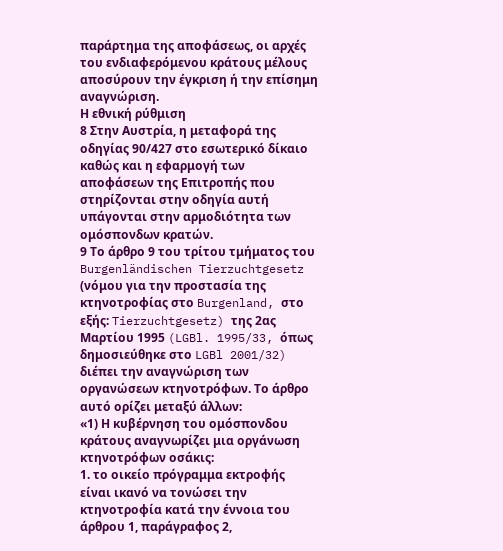παράρτημα της αποφάσεως, οι αρχές του ενδιαφερόμενου κράτους μέλους αποσύρουν την έγκριση ή την επίσημη αναγνώριση.
Η εθνική ρύθμιση
8 Στην Αυστρία, η μεταφορά της οδηγίας 90/427 στο εσωτερικό δίκαιο καθώς και η εφαρμογή των αποφάσεων της Επιτροπής που στηρίζονται στην οδηγία αυτή υπάγονται στην αρμοδιότητα των ομόσπονδων κρατών.
9 Το άρθρο 9 του τρίτου τμήματος του Burgenländischen Tierzuchtgesetz (νόμου για την προστασία της κτηνοτροφίας στο Burgenland, στο εξής: Tierzuchtgesetz) της 2ας Μαρτίου 1995 (LGBl. 1995/33, όπως δημοσιεύθηκε στο LGBl 2001/32) διέπει την αναγνώριση των οργανώσεων κτηνοτρόφων. Το άρθρο αυτό ορίζει μεταξύ άλλων:
«1) Η κυβέρνηση του ομόσπονδου κράτους αναγνωρίζει μια οργάνωση κτηνοτρόφων οσάκις:
1. το οικείο πρόγραμμα εκτροφής είναι ικανό να τονώσει την κτηνοτροφία κατά την έννοια του άρθρου 1, παράγραφος 2,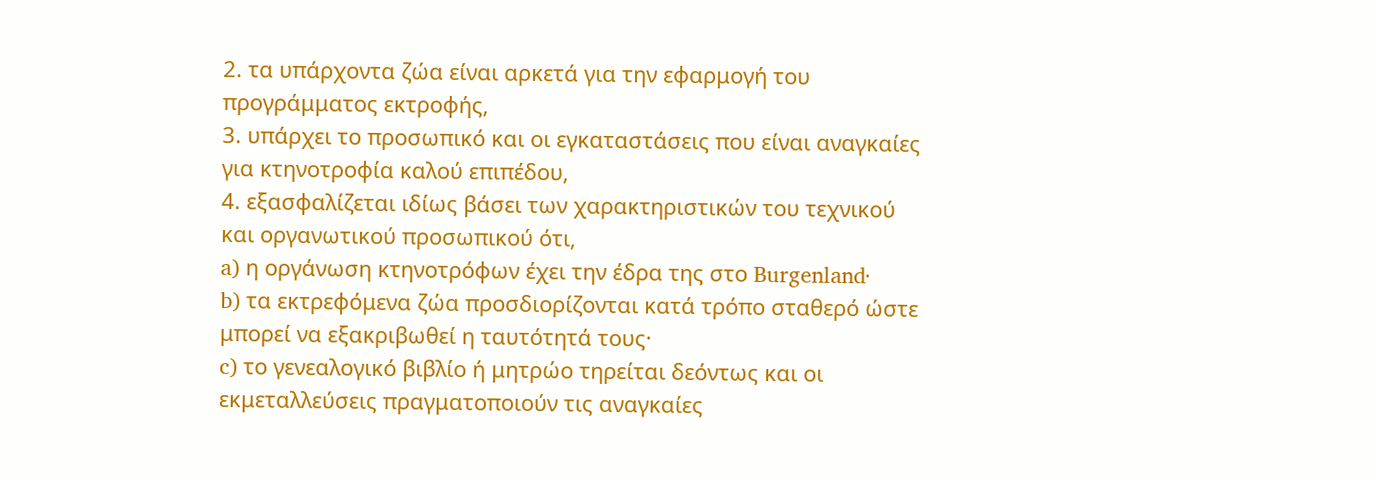2. τα υπάρχοντα ζώα είναι αρκετά για την εφαρμογή του προγράμματος εκτροφής,
3. υπάρχει το προσωπικό και οι εγκαταστάσεις που είναι αναγκαίες για κτηνοτροφία καλού επιπέδου,
4. εξασφαλίζεται ιδίως βάσει των χαρακτηριστικών του τεχνικού και οργανωτικού προσωπικού ότι,
a) η οργάνωση κτηνοτρόφων έχει την έδρα της στο Burgenland·
b) τα εκτρεφόμενα ζώα προσδιορίζονται κατά τρόπο σταθερό ώστε μπορεί να εξακριβωθεί η ταυτότητά τους·
c) το γενεαλογικό βιβλίο ή μητρώο τηρείται δεόντως και οι εκμεταλλεύσεις πραγματοποιούν τις αναγκαίες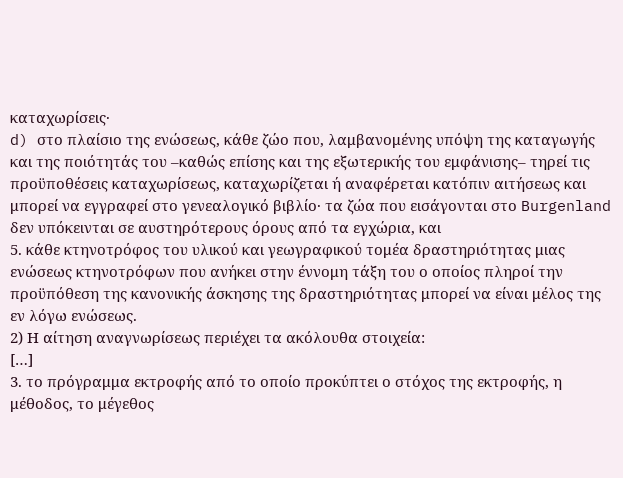καταχωρίσεις·
d) στο πλαίσιο της ενώσεως, κάθε ζώο που, λαμβανομένης υπόψη της καταγωγής και της ποιότητάς του –καθώς επίσης και της εξωτερικής του εμφάνισης– τηρεί τις προϋποθέσεις καταχωρίσεως, καταχωρίζεται ή αναφέρεται κατόπιν αιτήσεως και μπορεί να εγγραφεί στο γενεαλογικό βιβλίο· τα ζώα που εισάγονται στο Burgenland δεν υπόκεινται σε αυστηρότερους όρους από τα εγχώρια, και
5. κάθε κτηνοτρόφος του υλικού και γεωγραφικού τομέα δραστηριότητας μιας ενώσεως κτηνοτρόφων που ανήκει στην έννομη τάξη του ο οποίος πληροί την προϋπόθεση της κανονικής άσκησης της δραστηριότητας μπορεί να είναι μέλος της εν λόγω ενώσεως.
2) Η αίτηση αναγνωρίσεως περιέχει τα ακόλουθα στοιχεία:
[…]
3. το πρόγραμμα εκτροφής από το οποίο προκύπτει ο στόχος της εκτροφής, η μέθοδος, το μέγεθος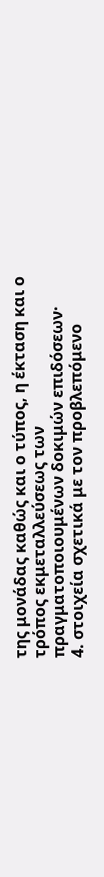της μονάδας καθώς και ο τύπος, η έκταση και ο τρόπος εκμεταλλεύσεως των πραγματοποιουμένων δοκιμών επιδόσεων·
4. στοιχεία σχετικά με τον προβλεπόμενο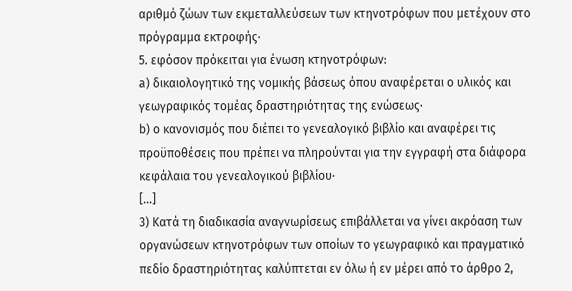αριθμό ζώων των εκμεταλλεύσεων των κτηνοτρόφων που μετέχουν στο πρόγραμμα εκτροφής·
5. εφόσον πρόκειται για ένωση κτηνοτρόφων:
a) δικαιολογητικό της νομικής βάσεως όπου αναφέρεται ο υλικός και γεωγραφικός τομέας δραστηριότητας της ενώσεως·
b) ο κανονισμός που διέπει το γενεαλογικό βιβλίο και αναφέρει τις προϋποθέσεις που πρέπει να πληρούνται για την εγγραφή στα διάφορα κεφάλαια του γενεαλογικού βιβλίου·
[…]
3) Κατά τη διαδικασία αναγνωρίσεως επιβάλλεται να γίνει ακρόαση των οργανώσεων κτηνοτρόφων των οποίων το γεωγραφικό και πραγματικό πεδίο δραστηριότητας καλύπτεται εν όλω ή εν μέρει από το άρθρο 2,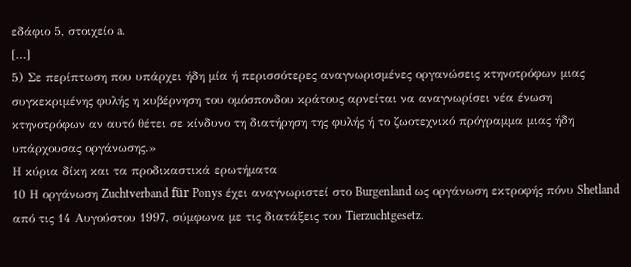εδάφιο 5, στοιχείο a.
[…]
5) Σε περίπτωση που υπάρχει ήδη μία ή περισσότερες αναγνωρισμένες οργανώσεις κτηνοτρόφων μιας συγκεκριμένης φυλής η κυβέρνηση του ομόσπονδου κράτους αρνείται να αναγνωρίσει νέα ένωση κτηνοτρόφων αν αυτό θέτει σε κίνδυνο τη διατήρηση της φυλής ή το ζωοτεχνικό πρόγραμμα μιας ήδη υπάρχουσας οργάνωσης.»
Η κύρια δίκη και τα προδικαστικά ερωτήματα
10 Η οργάνωση Zuchtverband für Ponys έχει αναγνωριστεί στο Burgenland ως οργάνωση εκτροφής πόνυ Shetland από τις 14 Αυγούστου 1997, σύμφωνα με τις διατάξεις του Tierzuchtgesetz.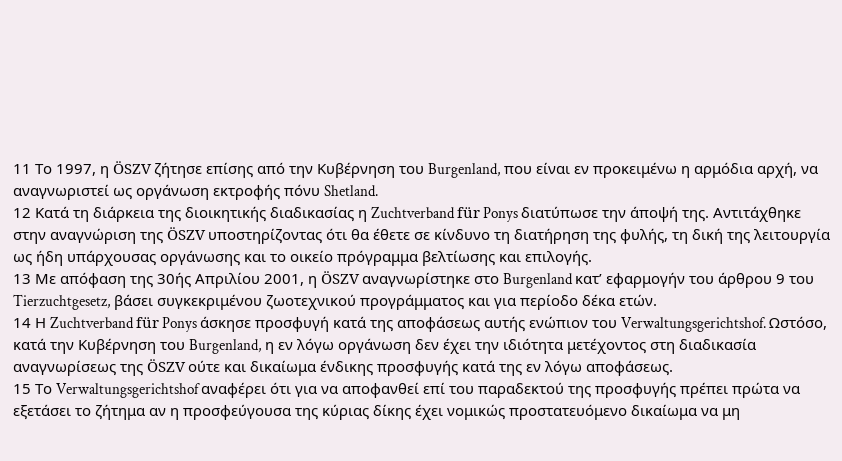11 Το 1997, η ÖSZV ζήτησε επίσης από την Κυβέρνηση του Burgenland, που είναι εν προκειμένω η αρμόδια αρχή, να αναγνωριστεί ως οργάνωση εκτροφής πόνυ Shetland.
12 Κατά τη διάρκεια της διοικητικής διαδικασίας η Zuchtverband für Ponys διατύπωσε την άποψή της. Αντιτάχθηκε στην αναγνώριση της ÖSZV υποστηρίζοντας ότι θα έθετε σε κίνδυνο τη διατήρηση της φυλής, τη δική της λειτουργία ως ήδη υπάρχουσας οργάνωσης και το οικείο πρόγραμμα βελτίωσης και επιλογής.
13 Με απόφαση της 30ής Απριλίου 2001, η ÖSZV αναγνωρίστηκε στο Burgenland κατ’ εφαρμογήν του άρθρου 9 του Tierzuchtgesetz, βάσει συγκεκριμένου ζωοτεχνικού προγράμματος και για περίοδο δέκα ετών.
14 Η Zuchtverband für Ponys άσκησε προσφυγή κατά της αποφάσεως αυτής ενώπιον του Verwaltungsgerichtshof. Ωστόσο, κατά την Κυβέρνηση του Burgenland, η εν λόγω οργάνωση δεν έχει την ιδιότητα μετέχοντος στη διαδικασία αναγνωρίσεως της ÖSZV ούτε και δικαίωμα ένδικης προσφυγής κατά της εν λόγω αποφάσεως.
15 Το Verwaltungsgerichtshof αναφέρει ότι για να αποφανθεί επί του παραδεκτού της προσφυγής πρέπει πρώτα να εξετάσει το ζήτημα αν η προσφεύγουσα της κύριας δίκης έχει νομικώς προστατευόμενο δικαίωμα να μη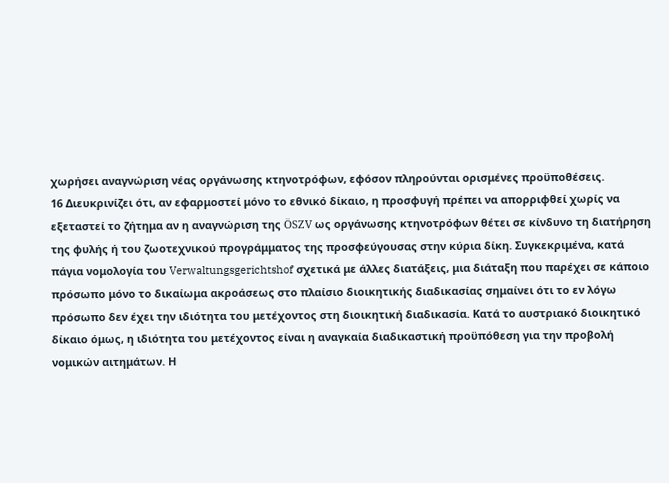χωρήσει αναγνώριση νέας οργάνωσης κτηνοτρόφων, εφόσον πληρούνται ορισμένες προϋποθέσεις.
16 Διευκρινίζει ότι, αν εφαρμοστεί μόνο το εθνικό δίκαιο, η προσφυγή πρέπει να απορριφθεί χωρίς να εξεταστεί το ζήτημα αν η αναγνώριση της ÖSZV ως οργάνωσης κτηνοτρόφων θέτει σε κίνδυνο τη διατήρηση της φυλής ή του ζωοτεχνικού προγράμματος της προσφεύγουσας στην κύρια δίκη. Συγκεκριμένα, κατά πάγια νομολογία του Verwaltungsgerichtshof σχετικά με άλλες διατάξεις, μια διάταξη που παρέχει σε κάποιο πρόσωπο μόνο το δικαίωμα ακροάσεως στο πλαίσιο διοικητικής διαδικασίας σημαίνει ότι το εν λόγω πρόσωπο δεν έχει την ιδιότητα του μετέχοντος στη διοικητική διαδικασία. Κατά το αυστριακό διοικητικό δίκαιο όμως, η ιδιότητα του μετέχοντος είναι η αναγκαία διαδικαστική προϋπόθεση για την προβολή νομικών αιτημάτων. Η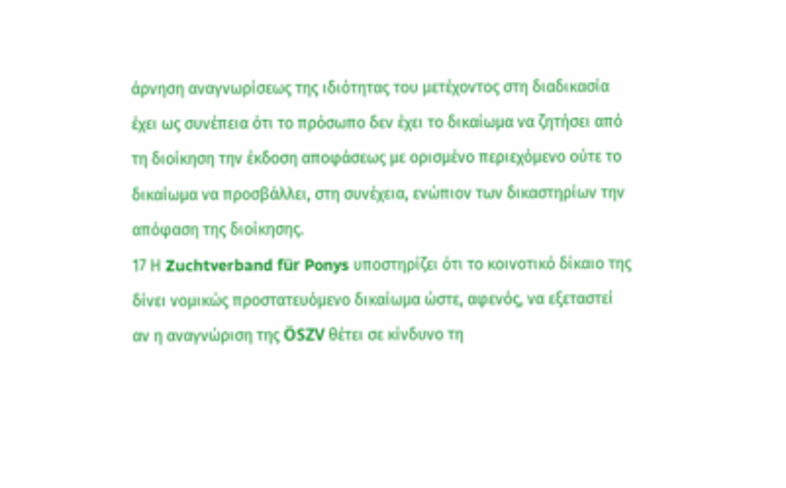άρνηση αναγνωρίσεως της ιδιότητας του μετέχοντος στη διαδικασία έχει ως συνέπεια ότι το πρόσωπο δεν έχει το δικαίωμα να ζητήσει από τη διοίκηση την έκδοση αποφάσεως με ορισμένο περιεχόμενο ούτε το δικαίωμα να προσβάλλει, στη συνέχεια, ενώπιον των δικαστηρίων την απόφαση της διοίκησης.
17 Η Zuchtverband für Ponys υποστηρίζει ότι το κοινοτικό δίκαιο της δίνει νομικώς προστατευόμενο δικαίωμα ώστε, αφενός, να εξεταστεί αν η αναγνώριση της ÖSZV θέτει σε κίνδυνο τη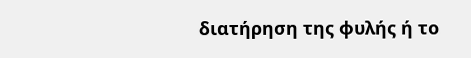διατήρηση της φυλής ή το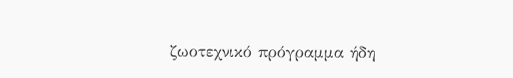ζωοτεχνικό πρόγραμμα ήδη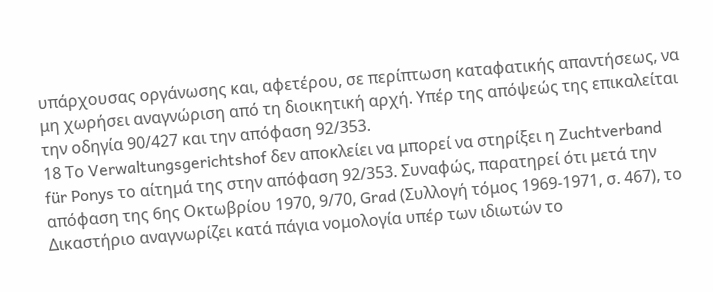υπάρχουσας οργάνωσης και, αφετέρου, σε περίπτωση καταφατικής απαντήσεως, να μη χωρήσει αναγνώριση από τη διοικητική αρχή. Υπέρ της απόψεώς της επικαλείται την οδηγία 90/427 και την απόφαση 92/353.
18 Το Verwaltungsgerichtshof δεν αποκλείει να μπορεί να στηρίξει η Zuchtverband für Ponys το αίτημά της στην απόφαση 92/353. Συναφώς, παρατηρεί ότι μετά την απόφαση της 6ης Οκτωβρίου 1970, 9/70, Grad (Συλλογή τόμος 1969-1971, σ. 467), το Δικαστήριο αναγνωρίζει κατά πάγια νομολογία υπέρ των ιδιωτών το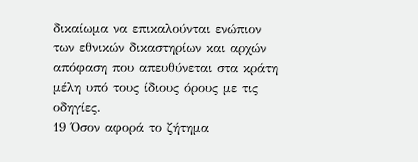δικαίωμα να επικαλούνται ενώπιον των εθνικών δικαστηρίων και αρχών απόφαση που απευθύνεται στα κράτη μέλη υπό τους ίδιους όρους με τις οδηγίες.
19 Όσον αφορά το ζήτημα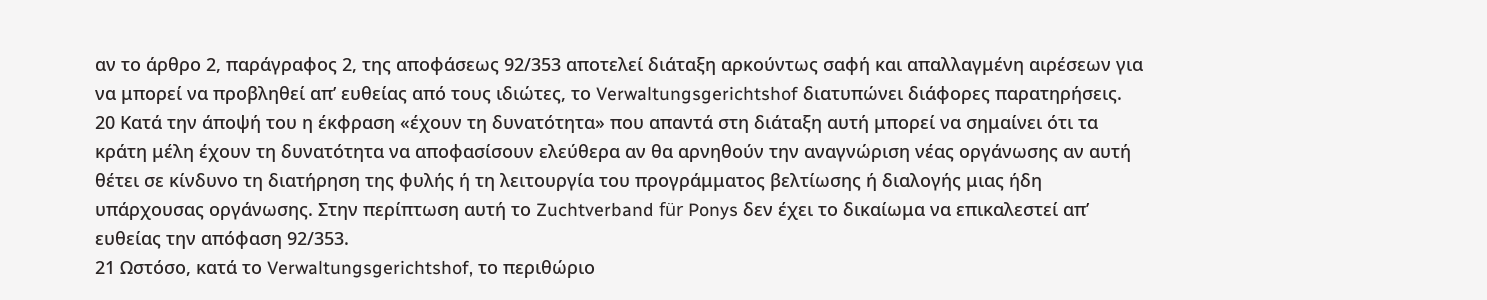αν το άρθρο 2, παράγραφος 2, της αποφάσεως 92/353 αποτελεί διάταξη αρκούντως σαφή και απαλλαγμένη αιρέσεων για να μπορεί να προβληθεί απ’ ευθείας από τους ιδιώτες, το Verwaltungsgerichtshof διατυπώνει διάφορες παρατηρήσεις.
20 Κατά την άποψή του η έκφραση «έχουν τη δυνατότητα» που απαντά στη διάταξη αυτή μπορεί να σημαίνει ότι τα κράτη μέλη έχουν τη δυνατότητα να αποφασίσουν ελεύθερα αν θα αρνηθούν την αναγνώριση νέας οργάνωσης αν αυτή θέτει σε κίνδυνο τη διατήρηση της φυλής ή τη λειτουργία του προγράμματος βελτίωσης ή διαλογής μιας ήδη υπάρχουσας οργάνωσης. Στην περίπτωση αυτή το Zuchtverband für Ponys δεν έχει το δικαίωμα να επικαλεστεί απ’ ευθείας την απόφαση 92/353.
21 Ωστόσο, κατά το Verwaltungsgerichtshof, το περιθώριο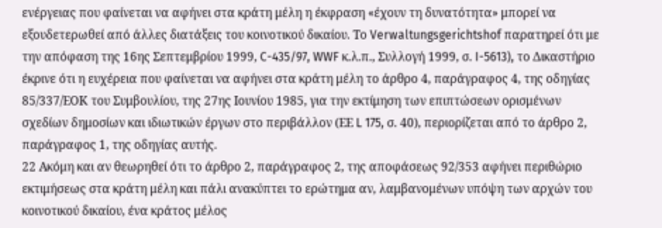ενέργειας που φαίνεται να αφήνει στα κράτη μέλη η έκφραση «έχουν τη δυνατότητα» μπορεί να εξουδετερωθεί από άλλες διατάξεις του κοινοτικού δικαίου. Το Verwaltungsgerichtshof παρατηρεί ότι με την απόφαση της 16ης Σεπτεμβρίου 1999, C-435/97, WWF κ.λ.π., Συλλογή 1999, σ. I-5613), το Δικαστήριο έκρινε ότι η ευχέρεια που φαίνεται να αφήνει στα κράτη μέλη το άρθρο 4, παράγραφος 4, της οδηγίας 85/337/ΕΟΚ του Συμβουλίου, της 27ης Ιουνίου 1985, για την εκτίμηση των επιπτώσεων ορισμένων σχεδίων δημοσίων και ιδιωτικών έργων στο περιβάλλον (ΕΕ L 175, σ. 40), περιορίζεται από το άρθρο 2, παράγραφος 1, της οδηγίας αυτής.
22 Ακόμη και αν θεωρηθεί ότι το άρθρο 2, παράγραφος 2, της αποφάσεως 92/353 αφήνει περιθώριο εκτιμήσεως στα κράτη μέλη και πάλι ανακύπτει το ερώτημα αν, λαμβανομένων υπόψη των αρχών του κοινοτικού δικαίου, ένα κράτος μέλος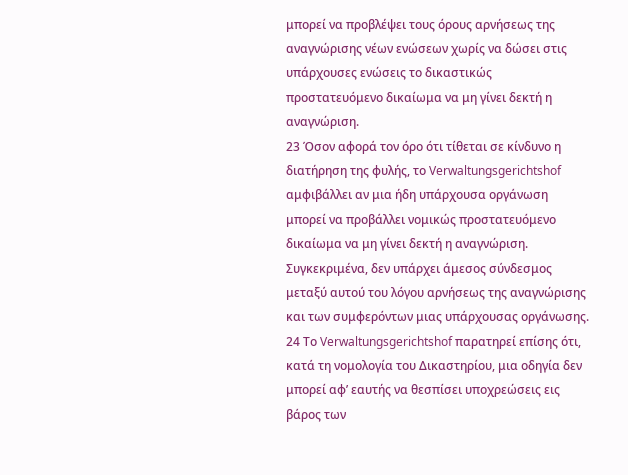μπορεί να προβλέψει τους όρους αρνήσεως της αναγνώρισης νέων ενώσεων χωρίς να δώσει στις υπάρχουσες ενώσεις το δικαστικώς προστατευόμενο δικαίωμα να μη γίνει δεκτή η αναγνώριση.
23 Όσον αφορά τον όρο ότι τίθεται σε κίνδυνο η διατήρηση της φυλής, το Verwaltungsgerichtshof αμφιβάλλει αν μια ήδη υπάρχουσα οργάνωση μπορεί να προβάλλει νομικώς προστατευόμενο δικαίωμα να μη γίνει δεκτή η αναγνώριση. Συγκεκριμένα, δεν υπάρχει άμεσος σύνδεσμος μεταξύ αυτού του λόγου αρνήσεως της αναγνώρισης και των συμφερόντων μιας υπάρχουσας οργάνωσης.
24 Το Verwaltungsgerichtshof παρατηρεί επίσης ότι, κατά τη νομολογία του Δικαστηρίου, μια οδηγία δεν μπορεί αφ’ εαυτής να θεσπίσει υποχρεώσεις εις βάρος των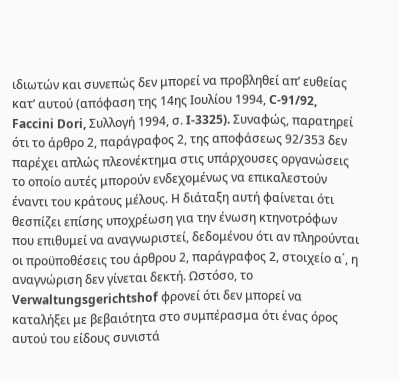ιδιωτών και συνεπώς δεν μπορεί να προβληθεί απ’ ευθείας κατ’ αυτού (απόφαση της 14ης Ιουλίου 1994, C-91/92, Faccini Dori, Συλλογή 1994, σ. I-3325). Συναφώς, παρατηρεί ότι το άρθρο 2, παράγραφος 2, της αποφάσεως 92/353 δεν παρέχει απλώς πλεονέκτημα στις υπάρχουσες οργανώσεις το οποίο αυτές μπορούν ενδεχομένως να επικαλεστούν έναντι του κράτους μέλους. Η διάταξη αυτή φαίνεται ότι θεσπίζει επίσης υποχρέωση για την ένωση κτηνοτρόφων που επιθυμεί να αναγνωριστεί, δεδομένου ότι αν πληρούνται οι προϋποθέσεις του άρθρου 2, παράγραφος 2, στοιχείο α΄, η αναγνώριση δεν γίνεται δεκτή. Ωστόσο, το Verwaltungsgerichtshof φρονεί ότι δεν μπορεί να καταλήξει με βεβαιότητα στο συμπέρασμα ότι ένας όρος αυτού του είδους συνιστά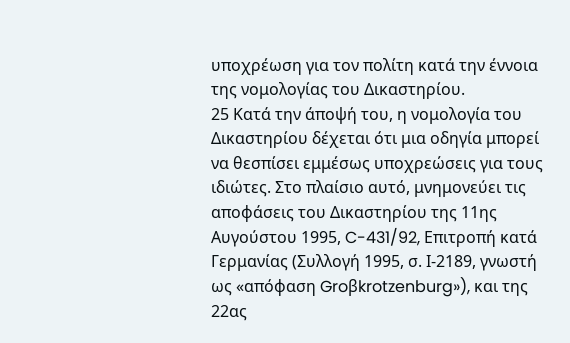υποχρέωση για τον πολίτη κατά την έννοια της νομολογίας του Δικαστηρίου.
25 Κατά την άποψή του, η νομολογία του Δικαστηρίου δέχεται ότι μια οδηγία μπορεί να θεσπίσει εμμέσως υποχρεώσεις για τους ιδιώτες. Στο πλαίσιο αυτό, μνημονεύει τις αποφάσεις του Δικαστηρίου της 11ης Αυγούστου 1995, C-431/92, Επιτροπή κατά Γερμανίας (Συλλογή 1995, σ. Ι-2189, γνωστή ως «απόφαση Groβkrotzenburg»), και της 22ας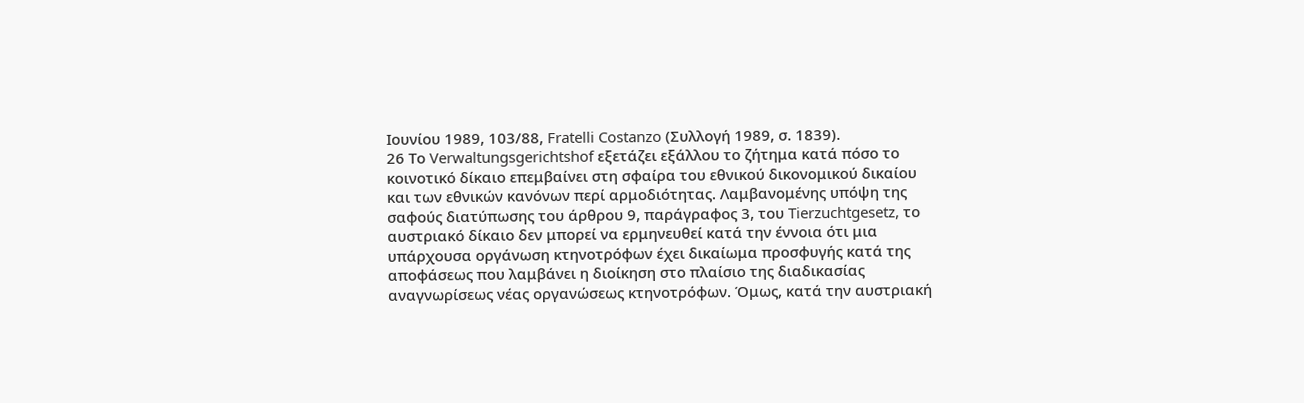Ιουνίου 1989, 103/88, Fratelli Costanzo (Συλλογή 1989, σ. 1839).
26 Το Verwaltungsgerichtshof εξετάζει εξάλλου το ζήτημα κατά πόσο το κοινοτικό δίκαιο επεμβαίνει στη σφαίρα του εθνικού δικονομικού δικαίου και των εθνικών κανόνων περί αρμοδιότητας. Λαμβανομένης υπόψη της σαφούς διατύπωσης του άρθρου 9, παράγραφος 3, του Tierzuchtgesetz, το αυστριακό δίκαιο δεν μπορεί να ερμηνευθεί κατά την έννοια ότι μια υπάρχουσα οργάνωση κτηνοτρόφων έχει δικαίωμα προσφυγής κατά της αποφάσεως που λαμβάνει η διοίκηση στο πλαίσιο της διαδικασίας αναγνωρίσεως νέας οργανώσεως κτηνοτρόφων. Όμως, κατά την αυστριακή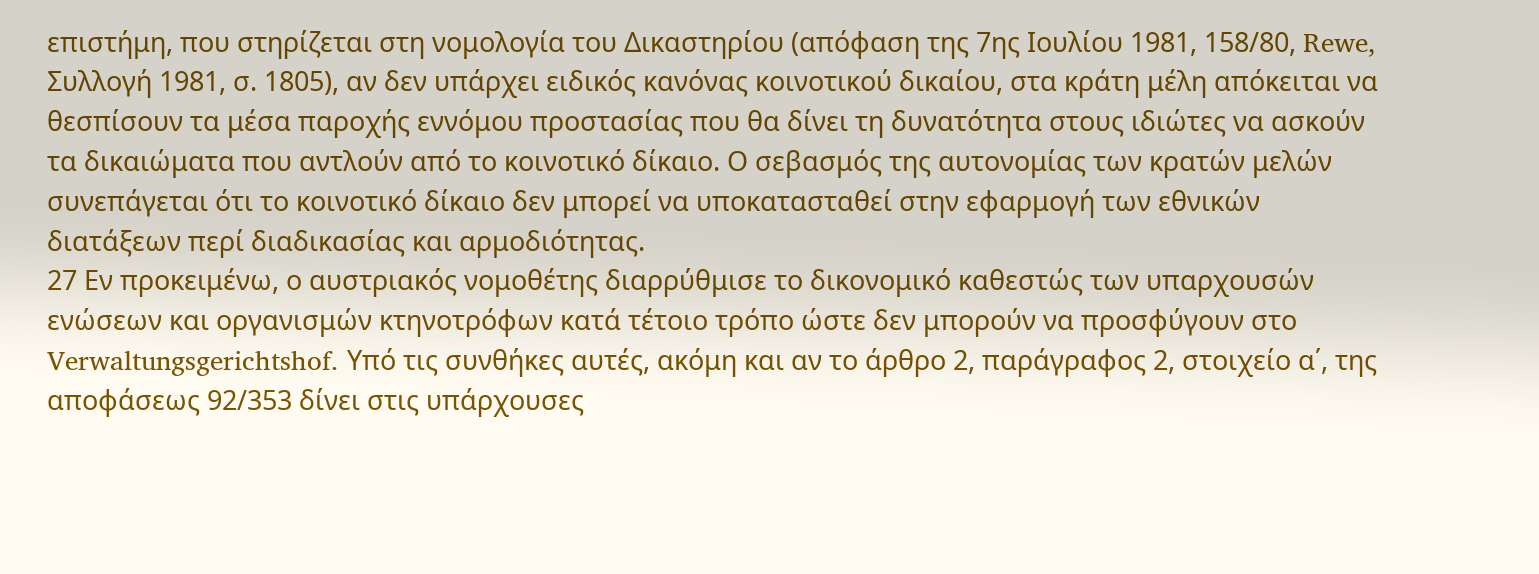επιστήμη, που στηρίζεται στη νομολογία του Δικαστηρίου (απόφαση της 7ης Ιουλίου 1981, 158/80, Rewe, Συλλογή 1981, σ. 1805), αν δεν υπάρχει ειδικός κανόνας κοινοτικού δικαίου, στα κράτη μέλη απόκειται να θεσπίσουν τα μέσα παροχής εννόμου προστασίας που θα δίνει τη δυνατότητα στους ιδιώτες να ασκούν τα δικαιώματα που αντλούν από το κοινοτικό δίκαιο. Ο σεβασμός της αυτονομίας των κρατών μελών συνεπάγεται ότι το κοινοτικό δίκαιο δεν μπορεί να υποκατασταθεί στην εφαρμογή των εθνικών διατάξεων περί διαδικασίας και αρμοδιότητας.
27 Εν προκειμένω, ο αυστριακός νομοθέτης διαρρύθμισε το δικονομικό καθεστώς των υπαρχουσών ενώσεων και οργανισμών κτηνοτρόφων κατά τέτοιο τρόπο ώστε δεν μπορούν να προσφύγουν στο Verwaltungsgerichtshof. Υπό τις συνθήκες αυτές, ακόμη και αν το άρθρο 2, παράγραφος 2, στοιχείο α΄, της αποφάσεως 92/353 δίνει στις υπάρχουσες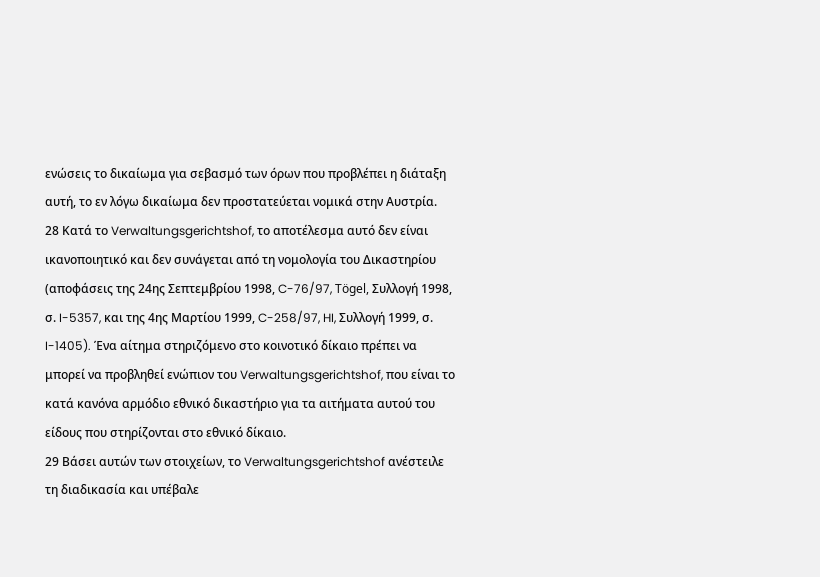ενώσεις το δικαίωμα για σεβασμό των όρων που προβλέπει η διάταξη αυτή, το εν λόγω δικαίωμα δεν προστατεύεται νομικά στην Αυστρία.
28 Κατά το Verwaltungsgerichtshof, το αποτέλεσμα αυτό δεν είναι ικανοποιητικό και δεν συνάγεται από τη νομολογία του Δικαστηρίου (αποφάσεις της 24ης Σεπτεμβρίου 1998, C-76/97, Tögel, Συλλογή 1998, σ. I-5357, και της 4ης Μαρτίου 1999, C-258/97, HI, Συλλογή 1999, σ. I-1405). Ένα αίτημα στηριζόμενο στο κοινοτικό δίκαιο πρέπει να μπορεί να προβληθεί ενώπιον του Verwaltungsgerichtshof, που είναι το κατά κανόνα αρμόδιο εθνικό δικαστήριο για τα αιτήματα αυτού του είδους που στηρίζονται στο εθνικό δίκαιο.
29 Βάσει αυτών των στοιχείων, το Verwaltungsgerichtshof ανέστειλε τη διαδικασία και υπέβαλε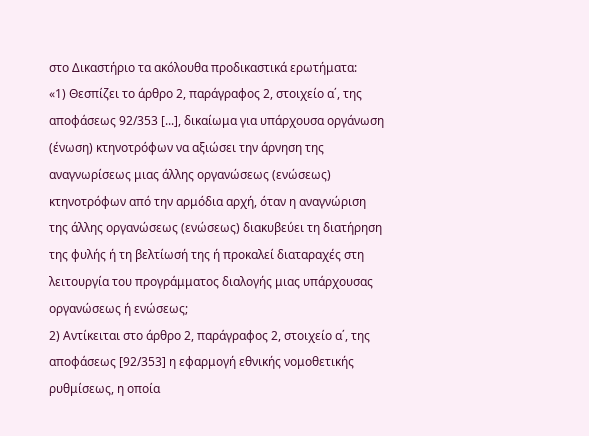στο Δικαστήριο τα ακόλουθα προδικαστικά ερωτήματα:
«1) Θεσπίζει το άρθρο 2, παράγραφος 2, στοιχείο α΄, της αποφάσεως 92/353 [...], δικαίωμα για υπάρχουσα οργάνωση (ένωση) κτηνοτρόφων να αξιώσει την άρνηση της αναγνωρίσεως μιας άλλης οργανώσεως (ενώσεως) κτηνοτρόφων από την αρμόδια αρχή, όταν η αναγνώριση της άλλης οργανώσεως (ενώσεως) διακυβεύει τη διατήρηση της φυλής ή τη βελτίωσή της ή προκαλεί διαταραχές στη λειτουργία του προγράμματος διαλογής μιας υπάρχουσας οργανώσεως ή ενώσεως;
2) Αντίκειται στο άρθρο 2, παράγραφος 2, στοιχείο α΄, της αποφάσεως [92/353] η εφαρμογή εθνικής νομοθετικής ρυθμίσεως, η οποία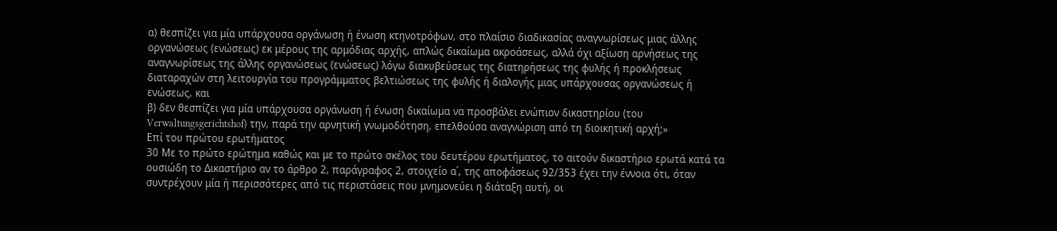α) θεσπίζει για μία υπάρχουσα οργάνωση ή ένωση κτηνοτρόφων, στο πλαίσιο διαδικασίας αναγνωρίσεως μιας άλλης οργανώσεως (ενώσεως) εκ μέρους της αρμόδιας αρχής, απλώς δικαίωμα ακροάσεως, αλλά όχι αξίωση αρνήσεως της αναγνωρίσεως της άλλης οργανώσεως (ενώσεως) λόγω διακυβεύσεως της διατηρήσεως της φυλής ή προκλήσεως διαταραχών στη λειτουργία του προγράμματος βελτιώσεως της φυλής ή διαλογής μιας υπάρχουσας οργανώσεως ή ενώσεως, και
β) δεν θεσπίζει για μία υπάρχουσα οργάνωση ή ένωση δικαίωμα να προσβάλει ενώπιον δικαστηρίου (του Verwaltungsgerichtshof) την, παρά την αρνητική γνωμοδότηση, επελθούσα αναγνώριση από τη διοικητική αρχή;»
Επί του πρώτου ερωτήματος
30 Με το πρώτο ερώτημα καθώς και με το πρώτο σκέλος του δευτέρου ερωτήματος, το αιτούν δικαστήριο ερωτά κατά τα ουσιώδη το Δικαστήριο αν το άρθρο 2, παράγραφος 2, στοιχείο α΄, της αποφάσεως 92/353 έχει την έννοια ότι, όταν συντρέχουν μία ή περισσότερες από τις περιστάσεις που μνημονεύει η διάταξη αυτή, οι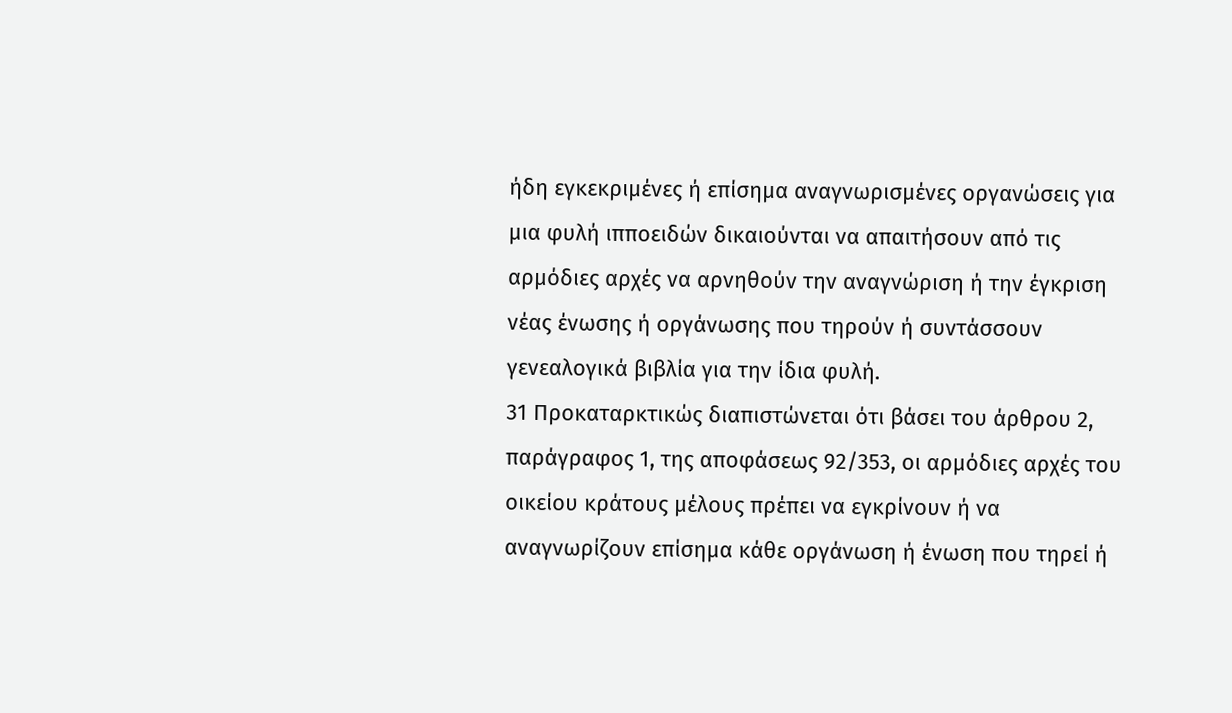ήδη εγκεκριμένες ή επίσημα αναγνωρισμένες οργανώσεις για μια φυλή ιπποειδών δικαιούνται να απαιτήσουν από τις αρμόδιες αρχές να αρνηθούν την αναγνώριση ή την έγκριση νέας ένωσης ή οργάνωσης που τηρούν ή συντάσσουν γενεαλογικά βιβλία για την ίδια φυλή.
31 Προκαταρκτικώς διαπιστώνεται ότι βάσει του άρθρου 2, παράγραφος 1, της αποφάσεως 92/353, οι αρμόδιες αρχές του οικείου κράτους μέλους πρέπει να εγκρίνουν ή να αναγνωρίζουν επίσημα κάθε οργάνωση ή ένωση που τηρεί ή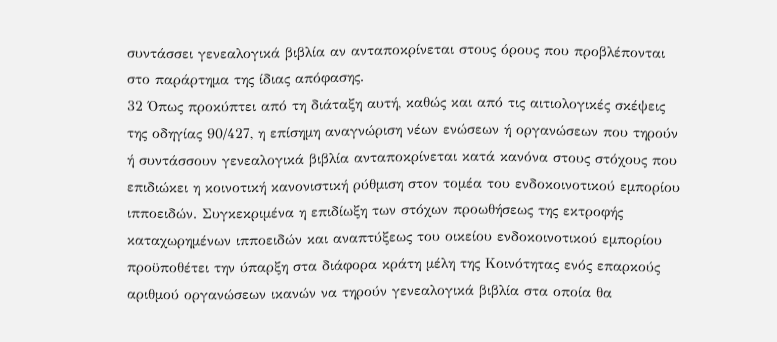συντάσσει γενεαλογικά βιβλία αν ανταποκρίνεται στους όρους που προβλέπονται στο παράρτημα της ίδιας απόφασης.
32 Όπως προκύπτει από τη διάταξη αυτή, καθώς και από τις αιτιολογικές σκέψεις της οδηγίας 90/427, η επίσημη αναγνώριση νέων ενώσεων ή οργανώσεων που τηρούν ή συντάσσουν γενεαλογικά βιβλία ανταποκρίνεται κατά κανόνα στους στόχους που επιδιώκει η κοινοτική κανονιστική ρύθμιση στον τομέα του ενδοκοινοτικού εμπορίου ιπποειδών. Συγκεκριμένα η επιδίωξη των στόχων προωθήσεως της εκτροφής καταχωρημένων ιπποειδών και αναπτύξεως του οικείου ενδοκοινοτικού εμπορίου προϋποθέτει την ύπαρξη στα διάφορα κράτη μέλη της Κοινότητας ενός επαρκούς αριθμού οργανώσεων ικανών να τηρούν γενεαλογικά βιβλία στα οποία θα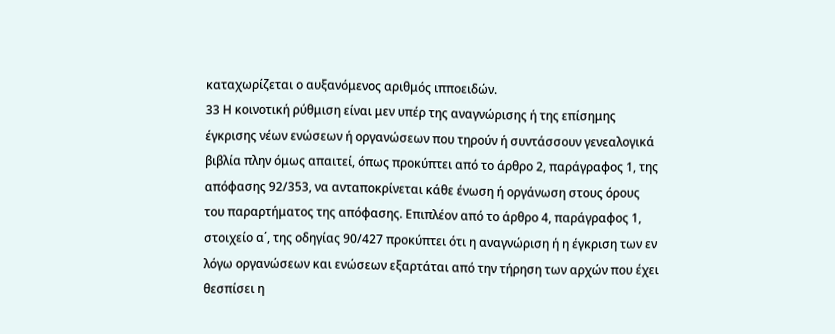καταχωρίζεται ο αυξανόμενος αριθμός ιπποειδών.
33 Η κοινοτική ρύθμιση είναι μεν υπέρ της αναγνώρισης ή της επίσημης έγκρισης νέων ενώσεων ή οργανώσεων που τηρούν ή συντάσσουν γενεαλογικά βιβλία πλην όμως απαιτεί, όπως προκύπτει από το άρθρο 2, παράγραφος 1, της απόφασης 92/353, να ανταποκρίνεται κάθε ένωση ή οργάνωση στους όρους του παραρτήματος της απόφασης. Επιπλέον από το άρθρο 4, παράγραφος 1, στοιχείο α΄, της οδηγίας 90/427 προκύπτει ότι η αναγνώριση ή η έγκριση των εν λόγω οργανώσεων και ενώσεων εξαρτάται από την τήρηση των αρχών που έχει θεσπίσει η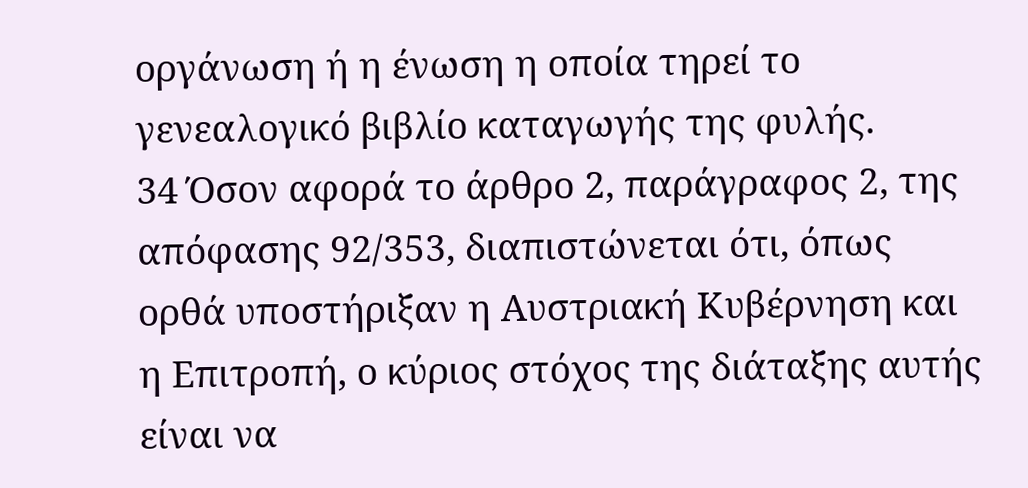οργάνωση ή η ένωση η οποία τηρεί το γενεαλογικό βιβλίο καταγωγής της φυλής.
34 Όσον αφορά το άρθρο 2, παράγραφος 2, της απόφασης 92/353, διαπιστώνεται ότι, όπως ορθά υποστήριξαν η Αυστριακή Κυβέρνηση και η Επιτροπή, ο κύριος στόχος της διάταξης αυτής είναι να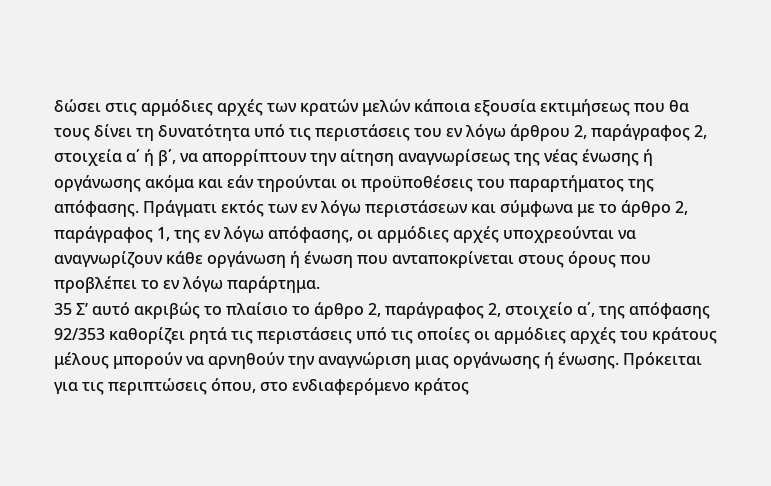δώσει στις αρμόδιες αρχές των κρατών μελών κάποια εξουσία εκτιμήσεως που θα τους δίνει τη δυνατότητα υπό τις περιστάσεις του εν λόγω άρθρου 2, παράγραφος 2, στοιχεία α΄ ή β΄, να απορρίπτουν την αίτηση αναγνωρίσεως της νέας ένωσης ή οργάνωσης ακόμα και εάν τηρούνται οι προϋποθέσεις του παραρτήματος της απόφασης. Πράγματι εκτός των εν λόγω περιστάσεων και σύμφωνα με το άρθρο 2, παράγραφος 1, της εν λόγω απόφασης, οι αρμόδιες αρχές υποχρεούνται να αναγνωρίζουν κάθε οργάνωση ή ένωση που ανταποκρίνεται στους όρους που προβλέπει το εν λόγω παράρτημα.
35 Σ’ αυτό ακριβώς το πλαίσιο το άρθρο 2, παράγραφος 2, στοιχείο α΄, της απόφασης 92/353 καθορίζει ρητά τις περιστάσεις υπό τις οποίες οι αρμόδιες αρχές του κράτους μέλους μπορούν να αρνηθούν την αναγνώριση μιας οργάνωσης ή ένωσης. Πρόκειται για τις περιπτώσεις όπου, στο ενδιαφερόμενο κράτος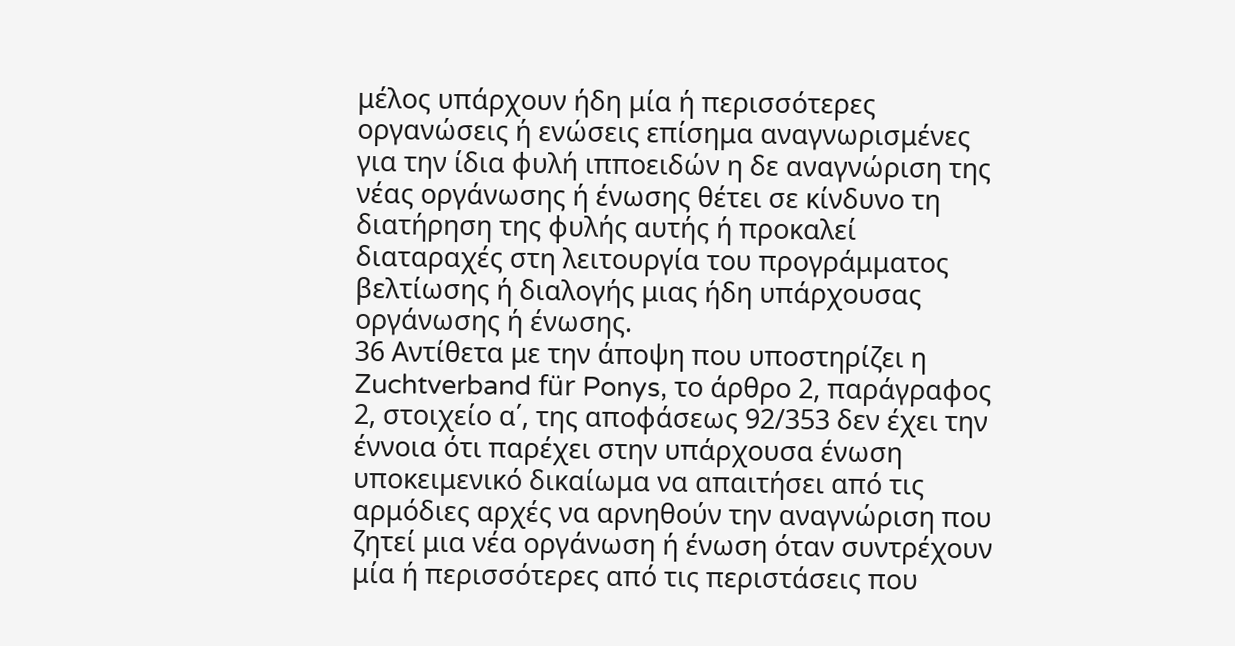μέλος υπάρχουν ήδη μία ή περισσότερες οργανώσεις ή ενώσεις επίσημα αναγνωρισμένες για την ίδια φυλή ιπποειδών η δε αναγνώριση της νέας οργάνωσης ή ένωσης θέτει σε κίνδυνο τη διατήρηση της φυλής αυτής ή προκαλεί διαταραχές στη λειτουργία του προγράμματος βελτίωσης ή διαλογής μιας ήδη υπάρχουσας οργάνωσης ή ένωσης.
36 Αντίθετα με την άποψη που υποστηρίζει η Zuchtverband für Ponys, το άρθρο 2, παράγραφος 2, στοιχείο α΄, της αποφάσεως 92/353 δεν έχει την έννοια ότι παρέχει στην υπάρχουσα ένωση υποκειμενικό δικαίωμα να απαιτήσει από τις αρμόδιες αρχές να αρνηθούν την αναγνώριση που ζητεί μια νέα οργάνωση ή ένωση όταν συντρέχουν μία ή περισσότερες από τις περιστάσεις που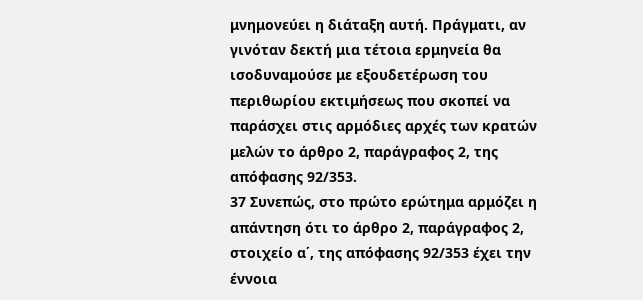μνημονεύει η διάταξη αυτή. Πράγματι, αν γινόταν δεκτή μια τέτοια ερμηνεία θα ισοδυναμούσε με εξουδετέρωση του περιθωρίου εκτιμήσεως που σκοπεί να παράσχει στις αρμόδιες αρχές των κρατών μελών το άρθρο 2, παράγραφος 2, της απόφασης 92/353.
37 Συνεπώς, στο πρώτο ερώτημα αρμόζει η απάντηση ότι το άρθρο 2, παράγραφος 2, στοιχείο α΄, της απόφασης 92/353 έχει την έννοια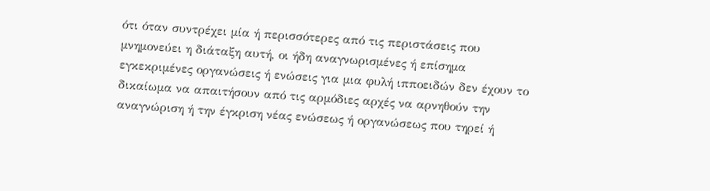ότι όταν συντρέχει μία ή περισσότερες από τις περιστάσεις που μνημονεύει η διάταξη αυτή, οι ήδη αναγνωρισμένες ή επίσημα εγκεκριμένες οργανώσεις ή ενώσεις για μια φυλή ιπποειδών δεν έχουν το δικαίωμα να απαιτήσουν από τις αρμόδιες αρχές να αρνηθούν την αναγνώριση ή την έγκριση νέας ενώσεως ή οργανώσεως που τηρεί ή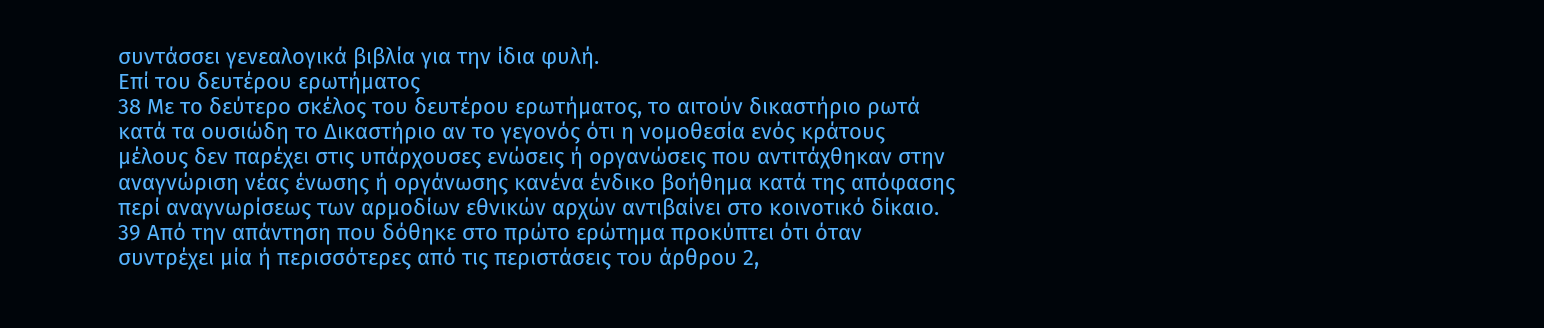συντάσσει γενεαλογικά βιβλία για την ίδια φυλή.
Επί του δευτέρου ερωτήματος
38 Με το δεύτερο σκέλος του δευτέρου ερωτήματος, το αιτούν δικαστήριο ρωτά κατά τα ουσιώδη το Δικαστήριο αν το γεγονός ότι η νομοθεσία ενός κράτους μέλους δεν παρέχει στις υπάρχουσες ενώσεις ή οργανώσεις που αντιτάχθηκαν στην αναγνώριση νέας ένωσης ή οργάνωσης κανένα ένδικο βοήθημα κατά της απόφασης περί αναγνωρίσεως των αρμοδίων εθνικών αρχών αντιβαίνει στο κοινοτικό δίκαιο.
39 Από την απάντηση που δόθηκε στο πρώτο ερώτημα προκύπτει ότι όταν συντρέχει μία ή περισσότερες από τις περιστάσεις του άρθρου 2,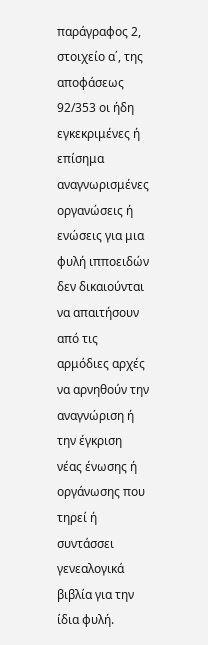παράγραφος 2, στοιχείο α΄, της αποφάσεως 92/353 οι ήδη εγκεκριμένες ή επίσημα αναγνωρισμένες οργανώσεις ή ενώσεις για μια φυλή ιπποειδών δεν δικαιούνται να απαιτήσουν από τις αρμόδιες αρχές να αρνηθούν την αναγνώριση ή την έγκριση νέας ένωσης ή οργάνωσης που τηρεί ή συντάσσει γενεαλογικά βιβλία για την ίδια φυλή.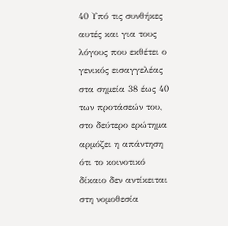40 Υπό τις συνθήκες αυτές και για τους λόγους που εκθέτει ο γενικός εισαγγελέας στα σημεία 38 έως 40 των προτάσεών του, στο δεύτερο ερώτημα αρμόζει η απάντηση ότι το κοινοτικό δίκαιο δεν αντίκειται στη νομοθεσία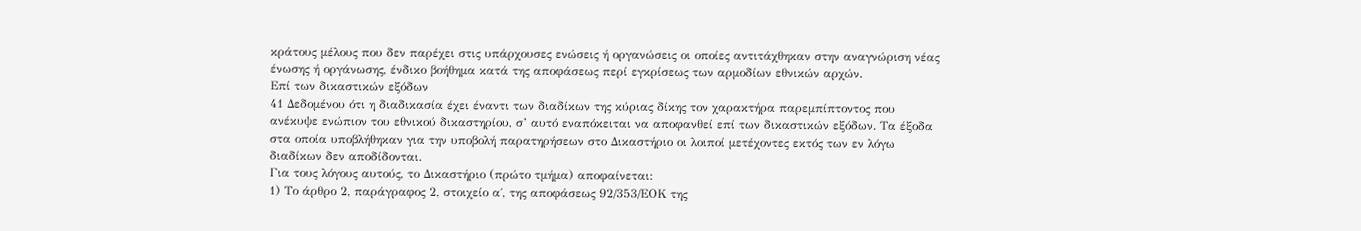κράτους μέλους που δεν παρέχει στις υπάρχουσες ενώσεις ή οργανώσεις οι οποίες αντιτάχθηκαν στην αναγνώριση νέας ένωσης ή οργάνωσης, ένδικο βοήθημα κατά της αποφάσεως περί εγκρίσεως των αρμοδίων εθνικών αρχών.
Επί των δικαστικών εξόδων
41 Δεδομένου ότι η διαδικασία έχει έναντι των διαδίκων της κύριας δίκης τον χαρακτήρα παρεμπίπτοντος που ανέκυψε ενώπιον του εθνικού δικαστηρίου, σ’ αυτό εναπόκειται να αποφανθεί επί των δικαστικών εξόδων. Τα έξοδα στα οποία υποβλήθηκαν για την υποβολή παρατηρήσεων στο Δικαστήριο οι λοιποί μετέχοντες εκτός των εν λόγω διαδίκων δεν αποδίδονται.
Για τους λόγους αυτούς, το Δικαστήριο (πρώτο τμήμα) αποφαίνεται:
1) Το άρθρο 2, παράγραφος 2, στοιχείο α΄, της αποφάσεως 92/353/ΕΟΚ της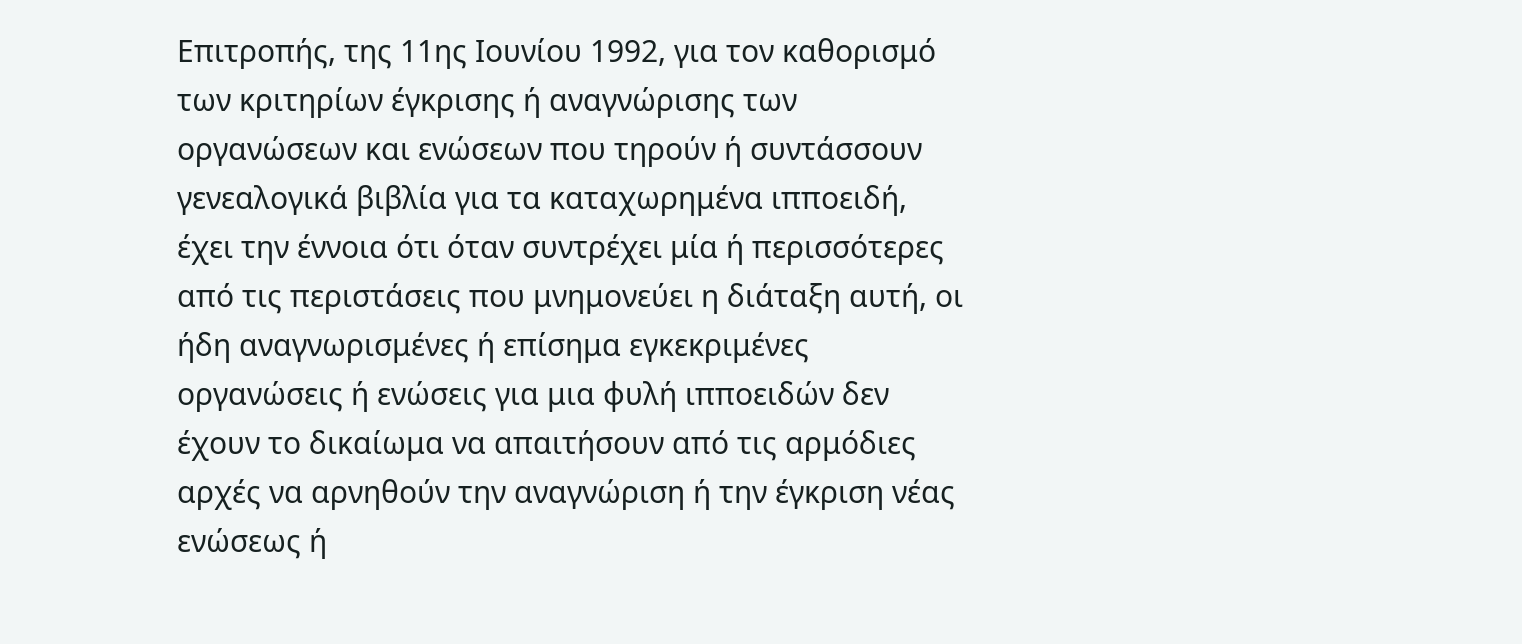Επιτροπής, της 11ης Ιουνίου 1992, για τον καθορισμό των κριτηρίων έγκρισης ή αναγνώρισης των οργανώσεων και ενώσεων που τηρούν ή συντάσσουν γενεαλογικά βιβλία για τα καταχωρημένα ιπποειδή, έχει την έννοια ότι όταν συντρέχει μία ή περισσότερες από τις περιστάσεις που μνημονεύει η διάταξη αυτή, οι ήδη αναγνωρισμένες ή επίσημα εγκεκριμένες οργανώσεις ή ενώσεις για μια φυλή ιπποειδών δεν έχουν το δικαίωμα να απαιτήσουν από τις αρμόδιες αρχές να αρνηθούν την αναγνώριση ή την έγκριση νέας ενώσεως ή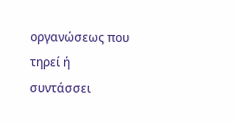οργανώσεως που τηρεί ή συντάσσει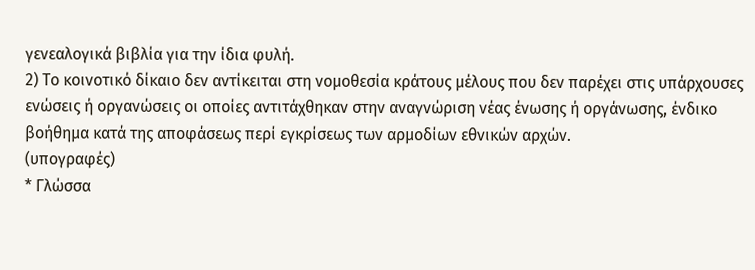γενεαλογικά βιβλία για την ίδια φυλή.
2) Το κοινοτικό δίκαιο δεν αντίκειται στη νομοθεσία κράτους μέλους που δεν παρέχει στις υπάρχουσες ενώσεις ή οργανώσεις οι οποίες αντιτάχθηκαν στην αναγνώριση νέας ένωσης ή οργάνωσης, ένδικο βοήθημα κατά της αποφάσεως περί εγκρίσεως των αρμοδίων εθνικών αρχών.
(υπογραφές)
* Γλώσσα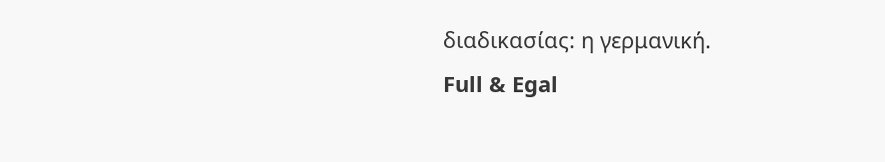διαδικασίας: η γερμανική.
Full & Egal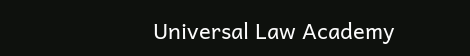Universal Law Academy